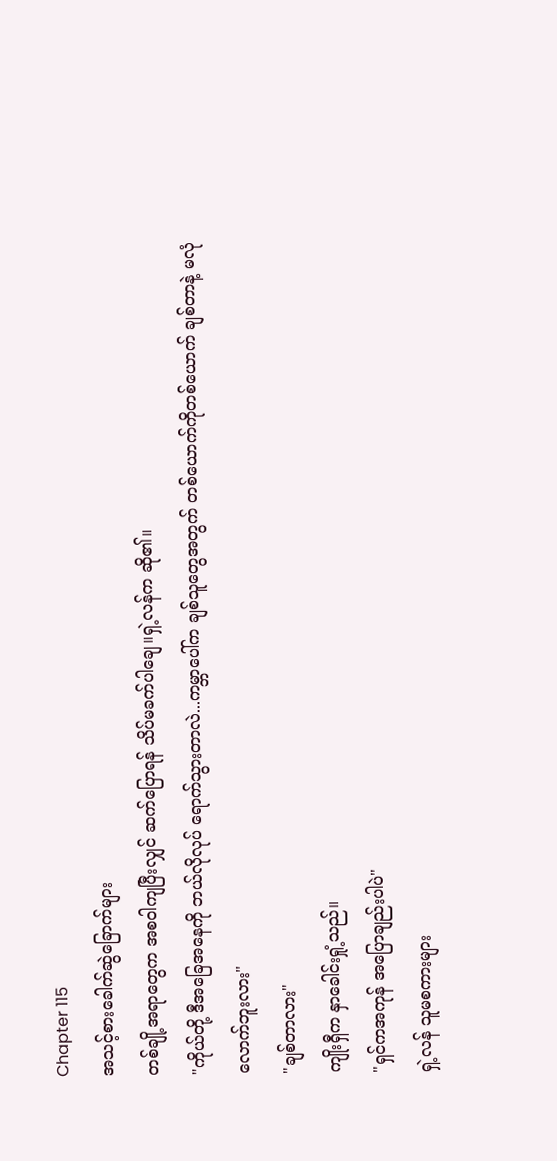Chapter 115
အသင့်စားခေါက်ဆွဲခြောက်များ
တစ်ချို့အရာတွေက အစဝါကျပြီးလျှင် ဆက်ပြောရန် သိပ်မခက်ပါချေ။ရှဲ့လန်က ဆို၏။
"ကိုယ်တို့ ဒီအခြေအနေကို ဘယ်လိုလုပ် ရောက်သွားတာလဲ...ကမ္ဘာပေါ်က ချစ်သူတွေအတွက် တစ်ယောက်ကိုတစ်ယောက် ချစ်တာနဲ့ မလုံလောက်ဘူးလား"
"ချစ်တာလား"
ကျိုးရှီက နှာခေါင်းရှုံ့သည်။
"ရှင်ကအကုန် အပြောချည်းပါပဲ"
ရှဲ့လန် သူမစကားများ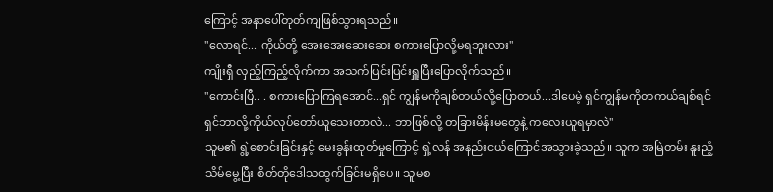ကြောင့် အနာပေါ်တုတ်ကျဖြစ်သွားရသည်။
"လောရင်... ကိုယ်တို့ အေးအေးဆေးဆေး စကားပြောလို့မရဘူးလား"
ကျိုးရှီ လှည့်ကြည့်လိုက်ကာ အသက်ပြင်းပြင်းရှူပြီးပြောလိုက်သည်။
"ကောင်းပြီ.. . စကားပြောကြရအောင်...ရှင် ကျွန်မကိုချစ်တယ်လို့ပြောတယ်...ဒါပေမဲ့ ရှင်ကျွန်မကိုတကယ်ချစ်ရင် ရှင်ဘာလို့ကိုယ်လုပ်တော်ယူသေးတာလဲ... ဘာဖြစ်လို့ တခြားမိန်းမတွေနဲ့ ကလေးယူရမှာလဲ"
သူမ၏ ရွဲ့စောင်းခြင်းနှင့် မေးခွန်းထုတ်မှုကြောင့် ရှဲ့လန် အနည်းငယ်ကြောင်အသွားခဲ့သည်။ သူက အမြဲတမ်း နူးညံ့သိမ်မွေ့ပြီး စိတ်တိုဒေါသထွက်ခြင်းမရှိပေ။ သူမစ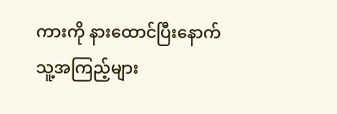ကားကို နားထောင်ပြီးနောက် သူ့အကြည့်များ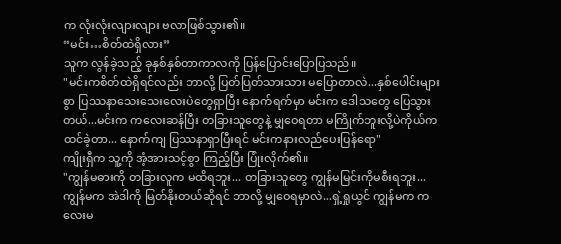က လုံးလုံးလျားလျား ဗလာဖြစ်သွား၏။
“မင်း…စိတ်ထဲရှိလား”
သူက လွန်ခဲ့သည့် ခုနှစ်နှစ်တာကာလကို ပြန်ပြောင်းပြောပြသည်။
"မင်းကစိတ်ထဲရှိရင်လည်း ဘာလို့ ပြတ်ပြတ်သားသား မပြောတာလဲ...နှစ်ပေါင်းများစွာ ပြဿနာသေးသေးလေးပဲတွေရှာပြီး နောက်ရက်မှာ မင်းက ဒေါသတွေ ပြေသွားတယ်...မင်းက ကလေးဆန်ပြီး တခြားသူတွေနဲ့ မျှဝေရတာ မကြိုက်ဘူးလို့ပဲကိုယ်ကထင်ခဲ့တာ... နောက်ကျ ပြဿနာရှာပြီးရင် မင်းကနားလည်ပေးပြန်ရော"
ကျိုးရှီက သူ့ကို အံ့အားသင့်စွာ ကြည့်ပြီး ပြုံးလိုက်၏။
"ကျွန်မဓားကို တခြားလူက မထိရဘူး... တခြားသူတွေ ကျွန်မမြင်းကိုမစီးရဘူး...ကျွန်မက အဲဒါကို မြတ်နိုးတယ်ဆိုရင် ဘာလို့ မျှဝေရမှာလဲ...ရှဲ့ရှုယွင် ကျွန်မက ကလေးမ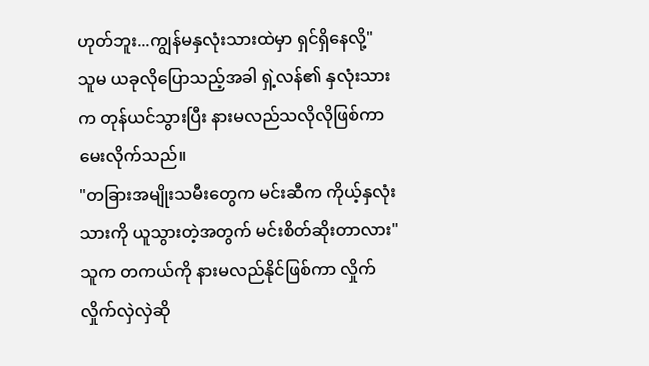ဟုတ်ဘူး...ကျွန်မနှလုံးသားထဲမှာ ရှင်ရှိနေလို့"
သူမ ယခုလိုပြောသည့်အခါ ရှဲ့လန်၏ နှလုံးသားက တုန်ယင်သွားပြီး နားမလည်သလိုလိုဖြစ်ကာမေးလိုက်သည်။
"တခြားအမျိုးသမီးတွေက မင်းဆီက ကိုယ့်နှလုံးသားကို ယူသွားတဲ့အတွက် မင်းစိတ်ဆိုးတာလား"
သူက တကယ်ကို နားမလည်နိုင်ဖြစ်ကာ လှိုက်လှိုက်လှဲလှဲဆို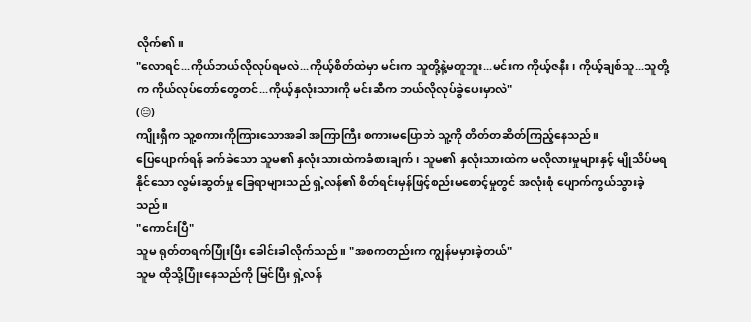လိုက်၏။
"လောရင်...ကိုယ်ဘယ်လိုလုပ်ရမလဲ...ကိုယ့်စိတ်ထဲမှာ မင်းက သူတို့နဲ့မတူဘူး...မင်းက ကိုယ့်ဇနီး၊ ကိုယ့်ချစ်သူ...သူတို့က ကိုယ်လုပ်တော်တွေတင်...ကိုယ့်နှလုံးသားကို မင်းဆီက ဘယ်လိုလုပ်ခွဲပေးမှာလဲ"
(😑)
ကျိုးရှီက သူ့စကားကိုကြားသောအခါ အကြာကြီး စကားမပြောဘဲ သူ့ကို တိတ်တဆိတ်ကြည့်နေသည်။
ပြေပျောက်ရန် ခက်ခဲသော သူမ၏ နှလုံးသားထဲကခံစားချက်၊ သူမ၏ နှလုံးသားထဲက မလိုလားမှုများနှင့် မျိုသိပ်မရနိုင်သော လွမ်းဆွတ်မှု ခြေရာများသည် ရှဲ့လန်၏ စိတ်ရင်းမှန်ဖြင့်စည်းမစောင့်မှုတွင် အလုံးစုံ ပျောက်ကွယ်သွားခဲ့သည်။
"ကောင်းပြီ"
သူမ ရုတ်တရက်ပြုံးပြီး ခေါင်းခါလိုက်သည်။ "အစကတည်းက ကျွန်မမှားခဲ့တယ်"
သူမ ထိုသို့ပြုံးနေသည်ကို မြင်ပြီး ရှဲ့လန်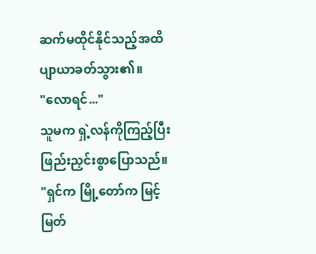ဆက်မထိုင်နိုင်သည့်အထိ ပျာယာခတ်သွား၏။
"လောရင်..."
သူမက ရှဲ့လန်ကိုကြည့်ပြီး ဖြည်းညှင်းစွာပြောသည်။
"ရှင်က မြို့တော်က မြင့်မြတ်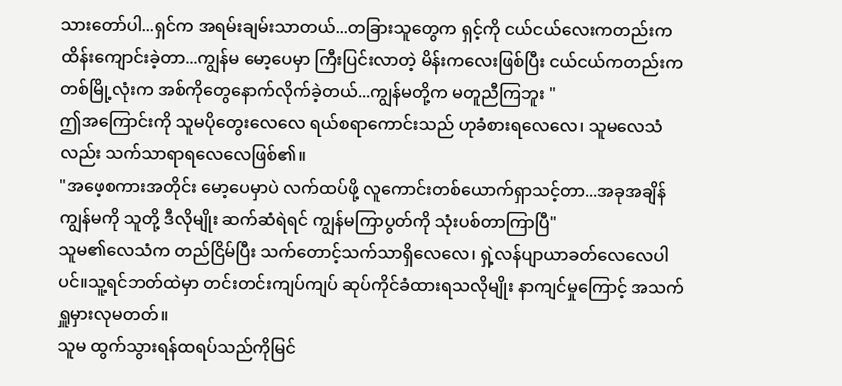သားတော်ပါ...ရှင်က အရမ်းချမ်းသာတယ်...တခြားသူတွေက ရှင့်ကို ငယ်ငယ်လေးကတည်းက ထိန်းကျောင်းခဲ့တာ...ကျွန်မ မော့ပေမှာ ကြီးပြင်းလာတဲ့ မိန်းကလေးဖြစ်ပြီး ငယ်ငယ်ကတည်းက တစ်မြို့လုံးက အစ်ကိုတွေနောက်လိုက်ခဲ့တယ်...ကျွန်မတို့က မတူညီကြဘူး "
ဤအကြောင်းကို သူမပိုတွေးလေလေ ရယ်စရာကောင်းသည် ဟုခံစားရလေလေ၊ သူမလေသံလည်း သက်သာရာရလေလေဖြစ်၏။
"အဖေ့စကားအတိုင်း မော့ပေမှာပဲ လက်ထပ်ဖို့ လူကောင်းတစ်ယောက်ရှာသင့်တာ...အခုအချိန် ကျွန်မကို သူတို့ ဒီလိုမျိုး ဆက်ဆံရဲရင် ကျွန်မကြာပွတ်ကို သုံးပစ်တာကြာပြီ"
သူမ၏လေသံက တည်ငြိမ်ပြီး သက်တောင့်သက်သာရှိလေလေ၊ ရှဲ့လန်ပျာယာခတ်လေလေပါပင်။သူ့ရင်ဘတ်ထဲမှာ တင်းတင်းကျပ်ကျပ် ဆုပ်ကိုင်ခံထားရသလိုမျိုး နာကျင်မှုကြောင့် အသက်ရှူမှားလုမတတ်။
သူမ ထွက်သွားရန်ထရပ်သည်ကိုမြင်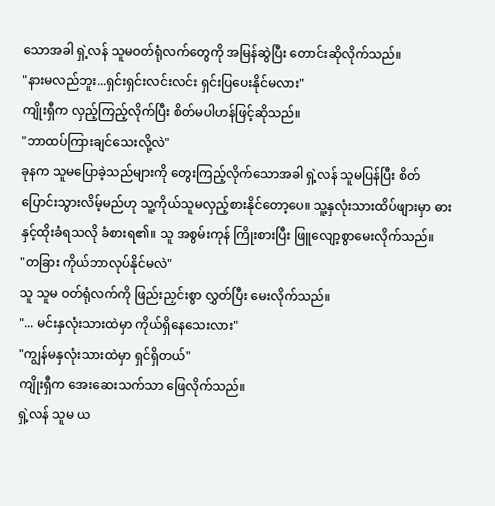သောအခါ ရှဲ့လန် သူမဝတ်ရုံလက်တွေကို အမြန်ဆွဲပြီး တောင်းဆိုလိုက်သည်။
"နားမလည်ဘူး...ရှင်းရှင်းလင်းလင်း ရှင်းပြပေးနိုင်မလား"
ကျိုးရှီက လှည့်ကြည့်လိုက်ပြီး စိတ်မပါဟန်ဖြင့်ဆိုသည်။
"ဘာထပ်ကြားချင်သေးလို့လဲ"
ခုနက သူမပြောခဲ့သည်များကို တွေးကြည့်လိုက်သောအခါ ရှဲ့လန် သူမပြန်ပြီး စိတ်ပြောင်းသွားလိမ့်မည်ဟု သူ့ကိုယ်သူမလှည့်စားနိုင်တော့ပေ။ သူ့နှလုံးသားထိပ်ဖျားမှာ ဓားနှင့်ထိုးခံရသလို ခံစားရ၏။ သူ အစွမ်းကုန် ကြိုးစားပြီး ဖြူလျော့စွာမေးလိုက်သည်။
"တခြား ကိုယ်ဘာလုပ်နိုင်မလဲ"
သူ သူမ ဝတ်ရုံလက်ကို ဖြည်းညှင်းစွာ လွှတ်ပြီး မေးလိုက်သည်။
"... မင်းနှလုံးသားထဲမှာ ကိုယ်ရှိနေသေးလား"
"ကျွန်မနှလုံးသားထဲမှာ ရှင်ရှိတယ်"
ကျိုးရှီက အေးဆေးသက်သာ ဖြေလိုက်သည်။
ရှဲ့လန် သူမ ယ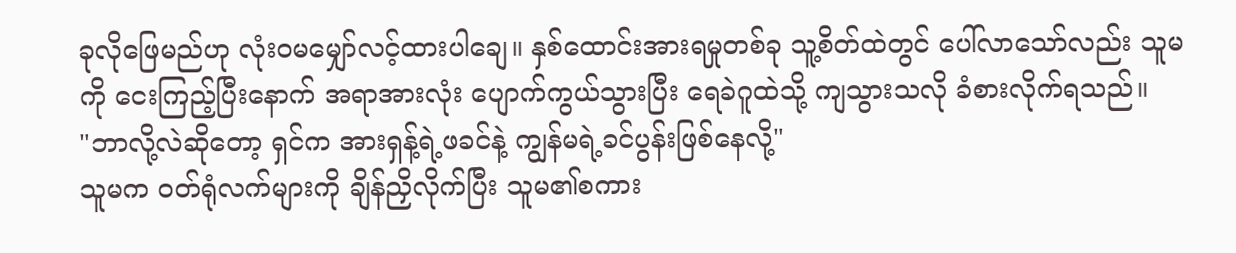ခုလိုဖြေမည်ဟု လုံးဝမမျှော်လင့်ထားပါချေ။ နှစ်ထောင်းအားရမှုတစ်ခု သူ့စိတ်ထဲတွင် ပေါ်လာသော်လည်း သူမကို ငေးကြည့်ပြီးနောက် အရာအားလုံး ပျောက်ကွယ်သွားပြီး ရေခဲဂူထဲသို့ ကျသွားသလို ခံစားလိုက်ရသည်။
"ဘာလို့လဲဆိုတော့ ရှင်က အားရှန့်ရဲ့ဖခင်နဲ့ ကျွန်မရဲ့ခင်ပွန်းဖြစ်နေလို့"
သူမက ဝတ်ရုံလက်များကို ချိန်ညှိလိုက်ပြီး သူမ၏စကား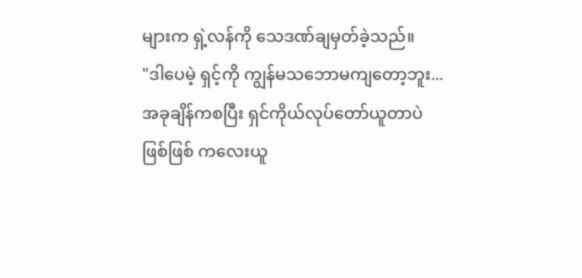များက ရှဲ့လန်ကို သေဒဏ်ချမှတ်ခဲ့သည်။
"ဒါပေမဲ့ ရှင့်ကို ကျွန်မသဘောမကျတော့ဘူး... အခုချိန်ကစပြီး ရှင်ကိုယ်လုပ်တော်ယူတာပဲဖြစ်ဖြစ် ကလေးယူ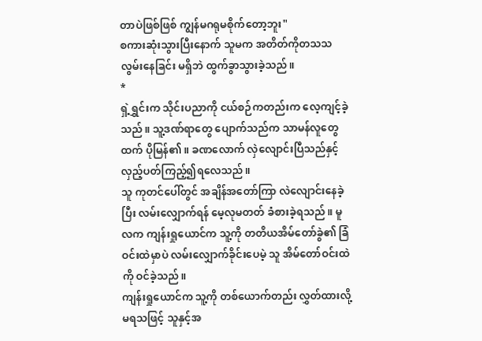တာပဲဖြစ်ဖြစ် ကျွန်မဂရုမစိုက်တော့ဘူး"
စကားဆုံးသွားပြီးနောက် သူမက အတိတ်ကိုတသသလွမ်းနေခြင်း မရှိဘဲ ထွက်ခွာသွားခဲ့သည်။
*
ရှဲ့ရွှင်းက သိုင်းပညာကို ငယ်စဉ်ကတည်းက လေ့ကျင့်ခဲ့သည်။ သူ့ဒဏ်ရာတွေ ပျောက်သည်က သာမန်လူတွေထက် ပိုမြန်၏။ ခဏလောက် လှဲလျောင်းပြီသည်နှင့် လှည့်ပတ်ကြည့်၍ရလေသည်။
သူ ကုတင်ပေါ်တွင် အချိန်အတော်ကြာ လဲလျောင်းနေခဲ့ပြီး လမ်းလျှောက်ရန် မေ့လုမတတ် ခံစားခဲ့ရသည်။ မူလက ကျန်းရှုယောင်က သူ့ကို တတိယအိမ်တော်ခွဲ၏ ခြံဝင်းထဲမှာပဲ လမ်းလျှောက်ခိုင်းပေမဲ့ သူ အိမ်တော်ဝင်းထဲကို ဝင်ခဲ့သည်။
ကျန်းရှုယောင်က သူ့ကို တစ်ယောက်တည်း လွှတ်ထားလို့ မရသဖြင့် သူနှင့်အ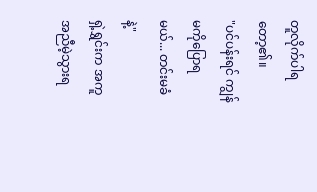တူလိုက်ပါရတော့၏။
"ပင်ပန်းရင် ကျွန်မကိုပြောရမယ်... တင်းမခံနဲ့"
ရှဲ့ရွှင်းက အကူအညီမဲ့သွားရ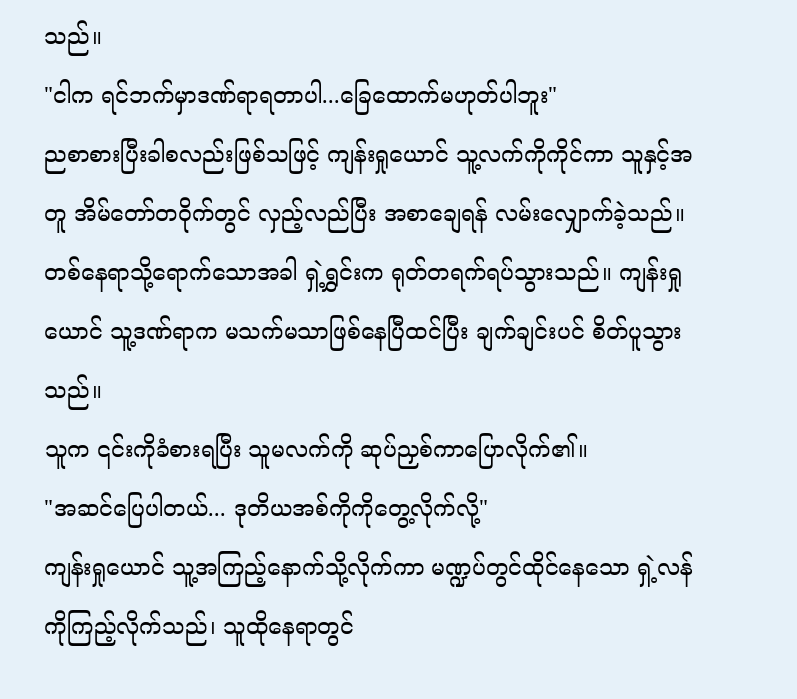သည်။
"ငါက ရင်ဘက်မှာဒဏ်ရာရတာပါ...ခြေထောက်မဟုတ်ပါဘူး"
ညစာစားပြီးခါစလည်းဖြစ်သဖြင့် ကျန်းရှုယောင် သူ့လက်ကိုကိုင်ကာ သူနှင့်အတူ အိမ်တော်တဝိုက်တွင် လှည့်လည်ပြီး အစာချေရန် လမ်းလျှောက်ခဲ့သည်။
တစ်နေရာသို့ရောက်သောအခါ ရှဲ့ရွှင်းက ရုတ်တရက်ရပ်သွားသည်။ ကျန်းရှုယောင် သူ့ဒဏ်ရာက မသက်မသာဖြစ်နေပြီထင်ပြီး ချက်ချင်းပင် စိတ်ပူသွားသည်။
သူက ၎င်းကိုခံစားရပြီး သူမလက်ကို ဆုပ်ညှစ်ကာပြောလိုက်၏။
"အဆင်ပြေပါတယ်... ဒုတိယအစ်ကိုကိုတွေ့လိုက်လို့"
ကျန်းရှုယောင် သူ့အကြည့်နောက်သို့လိုက်ကာ မဏ္ဍပ်တွင်ထိုင်နေသော ရှဲ့လန်ကိုကြည့်လိုက်သည်၊ သူထိုနေရာတွင်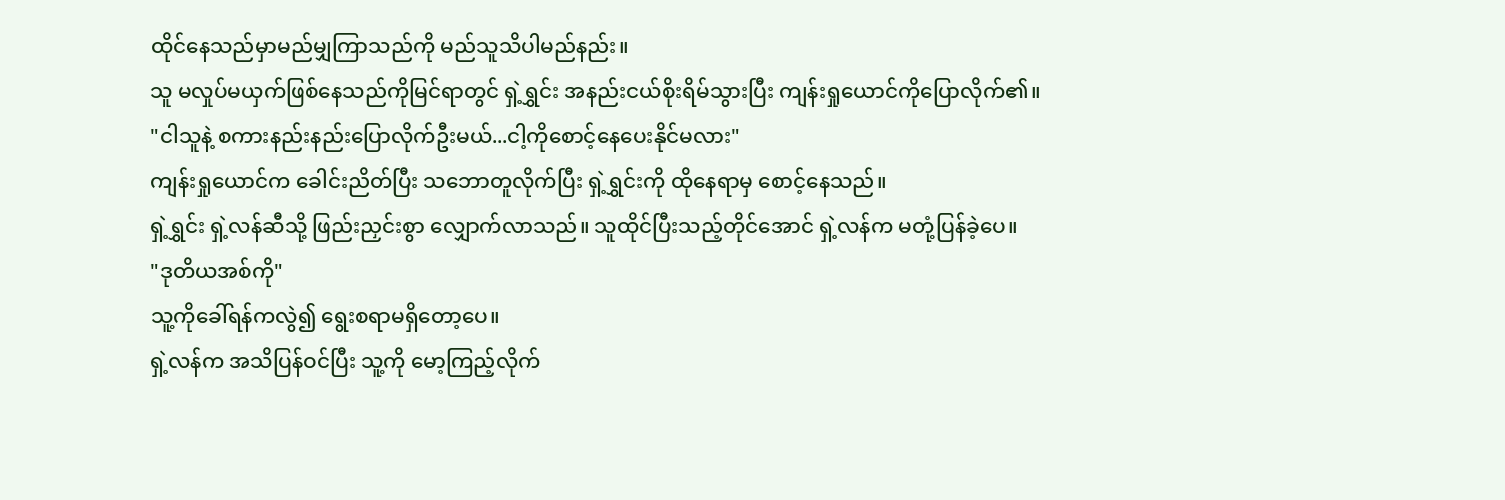ထိုင်နေသည်မှာမည်မျှကြာသည်ကို မည်သူသိပါမည်နည်း။
သူ မလှုပ်မယှက်ဖြစ်နေသည်ကိုမြင်ရာတွင် ရှဲ့ရွှင်း အနည်းငယ်စိုးရိမ်သွားပြီး ကျန်းရှုယောင်ကိုပြောလိုက်၏။
"ငါသူနဲ့ စကားနည်းနည်းပြောလိုက်ဦးမယ်...ငါ့ကိုစောင့်နေပေးနိုင်မလား"
ကျန်းရှုယောင်က ခေါင်းညိတ်ပြီး သဘောတူလိုက်ပြီး ရှဲ့ရွှင်းကို ထိုနေရာမှ စောင့်နေသည်။
ရှဲ့ရွှင်း ရှဲ့လန်ဆီသို့ ဖြည်းညှင်းစွာ လျှောက်လာသည်။ သူထိုင်ပြီးသည့်တိုင်အောင် ရှဲ့လန်က မတုံ့ပြန်ခဲ့ပေ။
"ဒုတိယအစ်ကို"
သူ့ကိုခေါ်ရန်ကလွဲ၍ ရွေးစရာမရှိတော့ပေ။
ရှဲ့လန်က အသိပြန်ဝင်ပြီး သူ့ကို မော့ကြည့်လိုက်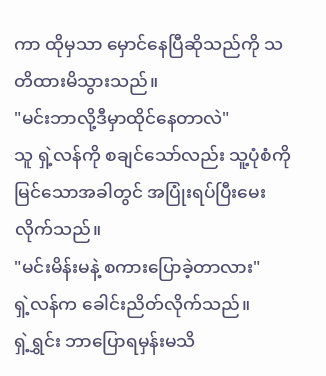ကာ ထိုမှသာ မှောင်နေပြီဆိုသည်ကို သတိထားမိသွားသည်။
"မင်းဘာလို့ဒီမှာထိုင်နေတာလဲ"
သူ ရှဲ့လန်ကို စချင်သော်လည်း သူ့ပုံစံကို မြင်သောအခါတွင် အပြုံးရပ်ပြီးမေးလိုက်သည်။
"မင်းမိန်းမနဲ့ စကားပြောခဲ့တာလား"
ရှဲ့လန်က ခေါင်းညိတ်လိုက်သည်။
ရှဲ့ရွှင်း ဘာပြောရမှန်းမသိ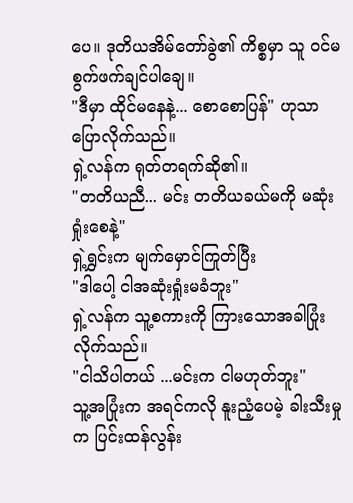ပေ။ ဒုတိယအိမ်တော်ခွဲ၏ ကိစ္စမှာ သူ ဝင်မစွက်ဖက်ချင်ပါချေ။
"ဒီမှာ ထိုင်မနေနဲ့... စောစောပြန်" ဟုသာ ပြောလိုက်သည်။
ရှဲ့လန်က ရုတ်တရက်ဆို၏။
"တတိယညီ... မင်း တတိယခယ်မကို မဆုံးရှုံးစေနဲ့"
ရှဲ့ရွှင်းက မျက်မှောင်ကြုတ်ပြီး
"ဒါပေါ့ ငါအဆုံးရှုံးမခံဘူး"
ရှဲ့လန်က သူ့စကားကို ကြားသောအခါပြုံးလိုက်သည်။
"ငါသိပါတယ် ...မင်းက ငါမဟုတ်ဘူး"
သူ့အပြုံးက အရင်ကလို နူးညံ့ပေမဲ့ ခါးသီးမှုက ပြင်းထန်လွန်း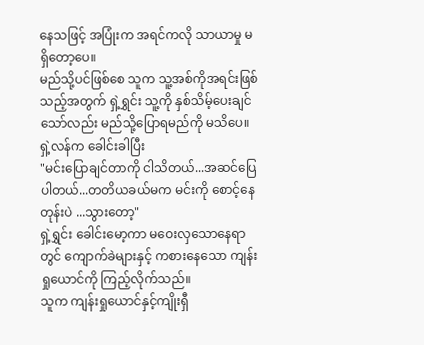နေသဖြင့် အပြုံးက အရင်ကလို သာယာမှု မရှိတော့ပေ။
မည်သို့ပင်ဖြစ်စေ သူက သူ့အစ်ကိုအရင်းဖြစ်သည့်အတွက် ရှဲ့ရွှင်း သူ့ကို နှစ်သိမ့်ပေးချင်သော်လည်း မည်သို့ပြောရမည်ကို မသိပေ။
ရှဲ့လန်က ခေါင်းခါပြီး
"မင်းပြောချင်တာကို ငါသိတယ်...အဆင်ပြေပါတယ်...တတိယခယ်မက မင်းကို စောင့်နေတုန်းပဲ ...သွားတော့"
ရှဲ့ရွှင်း ခေါင်းမော့ကာ မဝေးလှသောနေရာတွင် ကျောက်ခဲများနှင့် ကစားနေသော ကျန်းရှုယောင်ကို ကြည့်လိုက်သည်။
သူက ကျန်းရှုယောင်နှင့်ကျိုးရှီ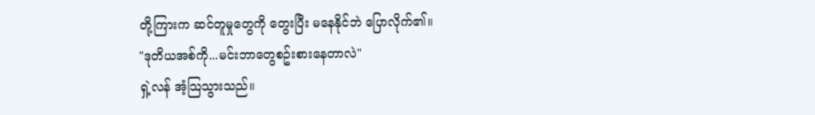တို့ကြားက ဆင်တူမှုတွေကို တွေးပြီး မနေနိုင်ဘဲ ပြောလိုက်၏။
"ဒုတိယအစ်ကို...မင်းဘာတွေစဥ်းစားနေတာလဲ"
ရှဲ့လန် အံ့သြသွားသည်။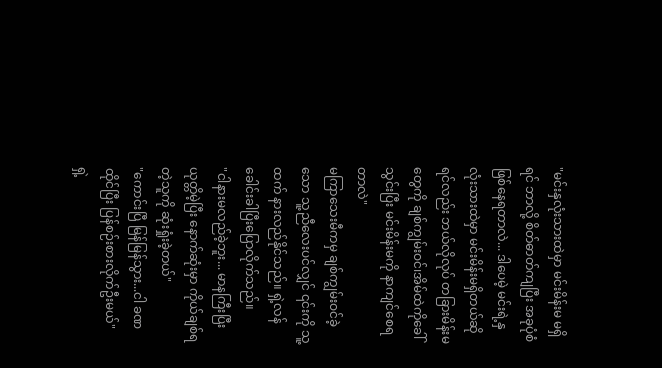"မင်းနှလုံးသားထဲမှာ မင်းမိန်းမ မရှိရင် ဘာလို့ စိတ်ဓာတ်ကျပြီး အခုပုံစံဖြစ်နေရတာလဲ... ဒါပေမဲ့ မင်းရဲ့နှလုံးသားထဲမှာ မင်းမိန်းမရှိတယ်ဆိုရင်လည်း ဘယ်လိုလုပ် တခြားမိန်းမတွေကို ချစ်ကျွမ်းဝင်၊အိမ်ထဲကိုခေါ်သွင်းပြီး မင်းမိန်းမကို နာကျင်စေရတာလဲ"
မကြာသေးမီကမှ ချစ်ကျွမ်းဝင်ခဲ့သော သူ့ညီလေးပင်လျှင် ၎င်းကို သူ့ထက် နားလည်နိုင်သည်။ ရှဲ့လန် ခေါင်းခါပြီးပြောလိုက်သည်။
"ငါနားမလည်ခဲ့ဘူး... မာနကြီးပြီး ယုတ္တိမဲ့ပြီး နောက်ဆုံးမှာ ကိုယ်ချစ်ရတဲ့သူကို ဆုံးရှုံးခဲ့တယ်"
"ကောင်းပြီ မြန်မြန်သွား...ငါ ခဏထိုင်ပြီး ပြန်စဉ်းစားလိုက်ဦးမယ်"
ရှဲ့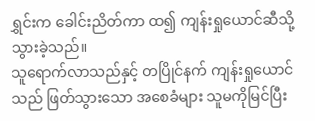ရွှင်းက ခေါင်းညိတ်ကာ ထ၍ ကျန်းရှုယောင်ဆီသို့ သွားခဲ့သည်။
သူရောက်လာသည်နှင့် တပြိုင်နက် ကျန်းရှုယောင်သည် ဖြတ်သွားသော အစေခံများ သူမကိုမြင်ပြီး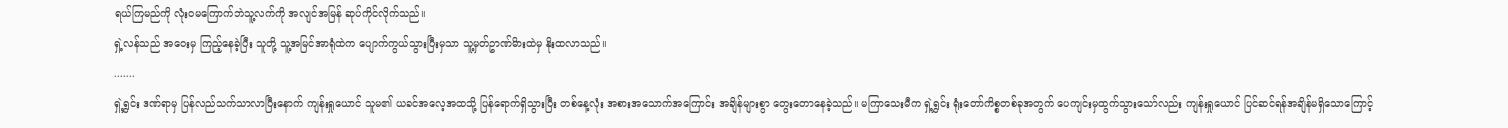ရယ်ကြမည်ကို လုံးဝမကြောက်ဘဲသူ့လက်ကို အလျင်အမြန် ဆုပ်ကိုင်လိုက်သည်။
ရှဲ့လန်သည် အဝေးမှ ကြည့်နေခဲ့ပြီး သူတို့ သူ့အမြင်အာရုံထဲက ပျောက်ကွယ်သွားပြီးမှသာ သူ့မှတ်ဥာဏ်မိားထဲမှ နိုးထလာသည်။
.......
ရှဲ့ရွှင်း ဒဏ်ရာမှ ပြန်လည်သက်သာလာပြီးနောက် ကျန်းရှုယောင် သူမ၏ ယခင်အလေ့အထသို့ ပြန်ရောက်ရှိသွားပြီး တစ်နေ့လုံး အစားအသောက်အကြောင်း အချိန်များစွာ တွေးတောနေခဲ့သည်။ မကြာသေးမီက ရှဲ့ရွှင်း ရုံးတော်ကိစ္စတစ်ခုအတွက် ပေကျင်းမှထွက်သွားသော်လည်း ကျန်းရှုယောင် ပြင်ဆင်ရန်အချိန်မရှိသောကြောင့်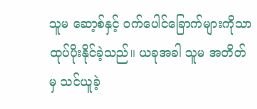သူမ ဆော့စ်နှင့် ဝက်ပေါင်ခြောက်များကိုသာ ထုပ်ပိုးနိုင်ခဲ့သည်။ ယခုအခါ သူမ အတိတ်မှ သင်ယူခဲ့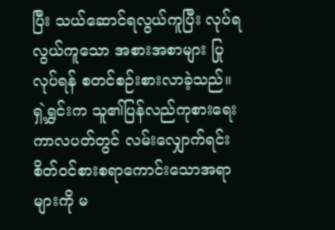ပြီး သယ်ဆောင်ရလွယ်ကူပြီး လုပ်ရလွယ်ကူသော အစားအစာများ ပြုလုပ်ရန် စတင်စဉ်းစားလာခဲ့သည်။
ရှဲ့ရွှင်းက သူ၏ပြန်လည်ကုစားရေးကာလပတ်တွင် လမ်းလျှောက်ရင်း စိတ်ဝင်စားစရာကောင်းသောအရာများကို မ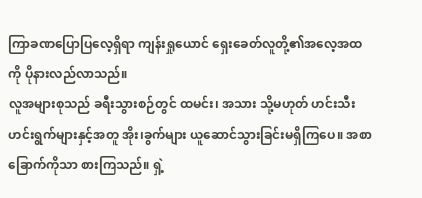ကြာခဏပြောပြလေ့ရှိရာ ကျန်းရှုယောင် ရှေးခေတ်လူတို့၏အလေ့အထကို ပိုနားလည်လာသည်။
လူအများစုသည် ခရီးသွားစဉ်တွင် ထမင်း၊ အသား သို့မဟုတ် ဟင်းသီးဟင်းရွက်များနှင့်အတူ အိုး၊ခွက်များ ယူဆောင်သွားခြင်းမရှိကြပေ။ အစာခြောက်ကိုသာ စားကြသည်။ ရှဲ့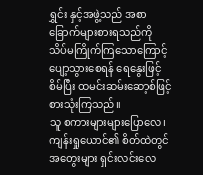ရွှင်း နှင့်အဖွဲ့သည် အစာခြောက်များစားရသည်ကို သိပ်မကြိုက်ကြသောကြောင့် ပျော့သွားစေရန် ရေနွေးဖြင့်စိမ်ပြီး ထမင်းဆမ်းဆော့စ်ဖြင့် စားသုံးကြသည်။
သူ စကားများများပြောလေ၊ ကျန်းရှုယောင်၏ စိတ်ထဲတွင် အတွေးများ ရှင်းလင်းလေ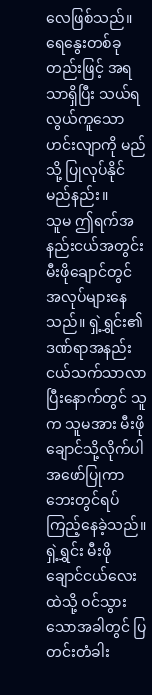လေဖြစ်သည်။
ရေနွေးတစ်ခုတည်းဖြင့် အရသာရှိပြီး သယ်ရလွယ်ကူသော ဟင်းလျာကို မည်သို့ ပြုလုပ်နိုင်မည်နည်း။
သူမ ဤရက်အနည်းငယ်အတွင်း မီးဖိုချောင်တွင် အလုပ်များနေသည်။ ရှဲ့ရွှင်း၏ဒဏ်ရာအနည်းငယ်သက်သာလာပြီးနောက်တွင် သူက သူမအား မီးဖိုချောင်သို့လိုက်ပါအဖော်ပြုကာ ဘေးတွင်ရပ်ကြည့်နေခဲ့သည်။
ရှဲ့ရွှင်း မီးဖိုချောင်ငယ်လေးထဲသို့ ဝင်သွားသောအခါတွင် ပြတင်းတံခါး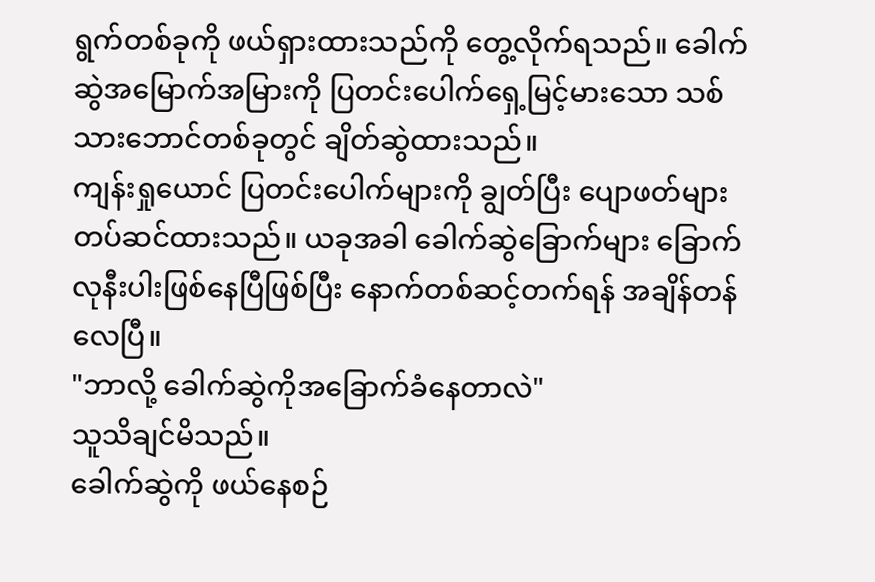ရွက်တစ်ခုကို ဖယ်ရှားထားသည်ကို တွေ့လိုက်ရသည်။ ခေါက်ဆွဲအမြောက်အမြားကို ပြတင်းပေါက်ရှေ့မြင့်မားသော သစ်သားဘောင်တစ်ခုတွင် ချိတ်ဆွဲထားသည်။
ကျန်းရှုယောင် ပြတင်းပေါက်များကို ချွတ်ပြီး ပျောဖတ်များ တပ်ဆင်ထားသည်။ ယခုအခါ ခေါက်ဆွဲခြောက်များ ခြောက်လုနီးပါးဖြစ်နေပြီဖြစ်ပြီး နောက်တစ်ဆင့်တက်ရန် အချိန်တန်လေပြီ။
"ဘာလို့ ခေါက်ဆွဲကိုအခြောက်ခံနေတာလဲ"
သူသိချင်မိသည်။
ခေါက်ဆွဲကို ဖယ်နေစဉ်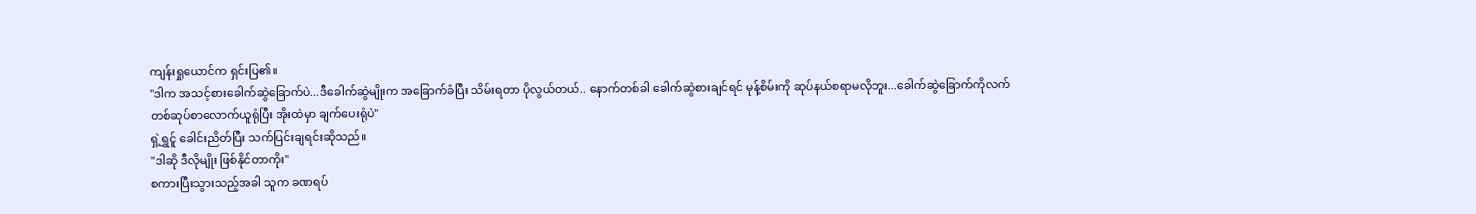ကျန်းရှုယောင်က ရှင်းပြ၏။
"ဒါက အသင့်စားခေါက်ဆွဲခြောက်ပဲ...ဒီခေါက်ဆွဲမျိုးက အခြောက်ခံပြီး သိမ်းရတာ ပိုလွယ်တယ်.. နောက်တစ်ခါ ခေါက်ဆွဲစားချင်ရင် မုန့်စိမ်းကို ဆုပ်နယ်စရာမလိုဘူး...ခေါက်ဆွဲခြောက်ကိုလက်တစ်ဆုပ်စာလောက်ယူရုံပြီး အိုးထဲမှာ ချက်ပေးရုံပဲ"
ရှဲ့ရွှင်ူ ခေါင်းညိတ်ပြီး သက်ပြင်းချရင်းဆိုသည်။
"ဒါဆို ဒီလိုမျိုး ဖြစ်နိုင်တာကိုး"
စကားပြီးသွားသည့်အခါ သူက ခဏရပ်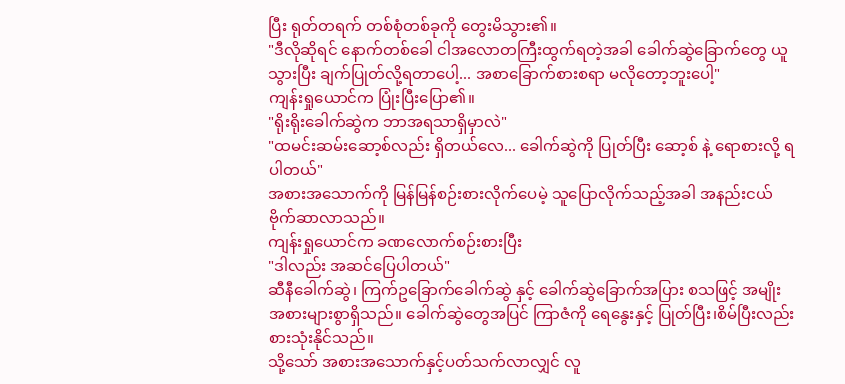ပြီး ရုတ်တရက် တစ်စုံတစ်ခုကို တွေးမိသွား၏။
"ဒီလိုဆိုရင် နောက်တစ်ခေါ ငါအလောတကြီးထွက်ရတဲ့အခါ ခေါက်ဆွဲခြောက်တွေ ယူသွားပြီး ချက်ပြုတ်လို့ရတာပေါ့... အစာခြောက်စားစရာ မလိုတော့ဘူးပေါ့"
ကျန်းရှုယောင်က ပြုံးပြီးပြော၏။
"ရိုးရိုးခေါက်ဆွဲက ဘာအရသာရှိမှာလဲ"
"ထမင်းဆမ်းဆော့စ်လည်း ရှိတယ်လေ... ခေါက်ဆွဲကို ပြုတ်ပြီး ဆော့စ် နဲ့ ရောစားလို့ ရပါတယ်"
အစားအသောက်ကို မြန်မြန်စဉ်းစားလိုက်ပေမဲ့ သူပြောလိုက်သည့်အခါ အနည်းငယ် ဗိုက်ဆာလာသည်။
ကျန်းရှုယောင်က ခဏလောက်စဉ်းစားပြီး
"ဒါလည်း အဆင်ပြေပါတယ်"
ဆီနီခေါက်ဆွဲ၊ ကြက်ဥခြောက်ခေါက်ဆွဲ နှင့် ခေါက်ဆွဲခြောက်အပြား စသဖြင့် အမျိုးအစားများစွာရှိသည်။ ခေါက်ဆွဲတွေအပြင် ကြာဇံကို ရေနွေးနှင့် ပြုတ်ပြီး၊စိမ်ပြီးလည်း စားသုံးနိုင်သည်။
သို့သော် အစားအသောက်နှင့်ပတ်သက်လာလျှင် လူ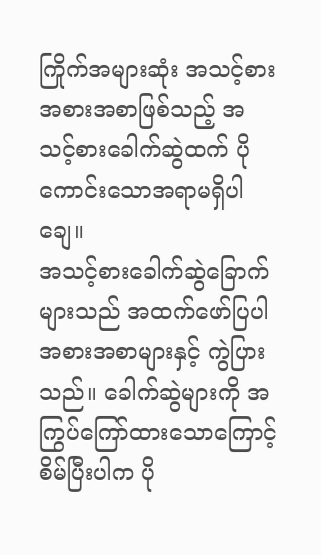ကြိုက်အများဆုံး အသင့်စားအစားအစာဖြစ်သည့် အသင့်စားခေါက်ဆွဲထက် ပိုကောင်းသောအရာမရှိပါချေ။
အသင့်စားခေါက်ဆွဲခြောက်များသည် အထက်ဖော်ပြပါ အစားအစာများနှင့် ကွဲပြားသည်။ ခေါက်ဆွဲများကို အကြွပ်ကြော်ထားသောကြောင့် စိမ်ပြီးပါက ပို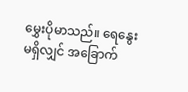မွှေးပိုမာသည်။ ရေနွေးမရှိလျှင် အခြောက်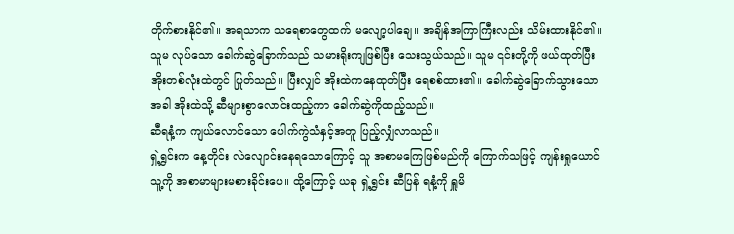တိုက်စားနိုင်၏။ အရသာက သရေစာတွေထက် မလျော့ပါချေ။ အချိန်အကြာကြီးလည်း သိမ်းထားနိုင်၏။
သူမ လုပ်သော ခေါက်ဆွဲခြောက်သည် သမားရိုးကျဖြစ်ပြီး သေးသွယ်သည်။ သူမ ၎င်းတို့ကို ဖယ်ထုတ်ပြီး အိုးတစ်လုံးထဲတွင် ပြုတ်သည်။ ပြီးလျှင် အိုးထဲကနေထုတ်ပြီး ရေစစ်ထား၏။ ခေါက်ဆွဲခြောက်သွားသောအခါ အိုးထဲသို့ ဆီများစွာလောင်းထည့်ကာ ခေါက်ဆွဲကိုထည့်သည်။
ဆီရနံ့က ကျယ်လောင်သော ပေါက်ကွဲသံနှင့်အတူ ပြည့်လျှံလာသည်။
ရှဲ့ရွှင်းက နေ့တိုင်း လဲလျောင်းနေရသောကြောင့် သူ အစာမကြေဖြစ်မည်ကို ကြောက်သဖြင့် ကျန်းရှုယောင် သူ့ကို အစာမာများမစားခိုင်းပေ။ ထို့ကြောင့် ယခု ရှဲ့ရွှင်း ဆီပြန် ရနံ့ကို ရှူမိ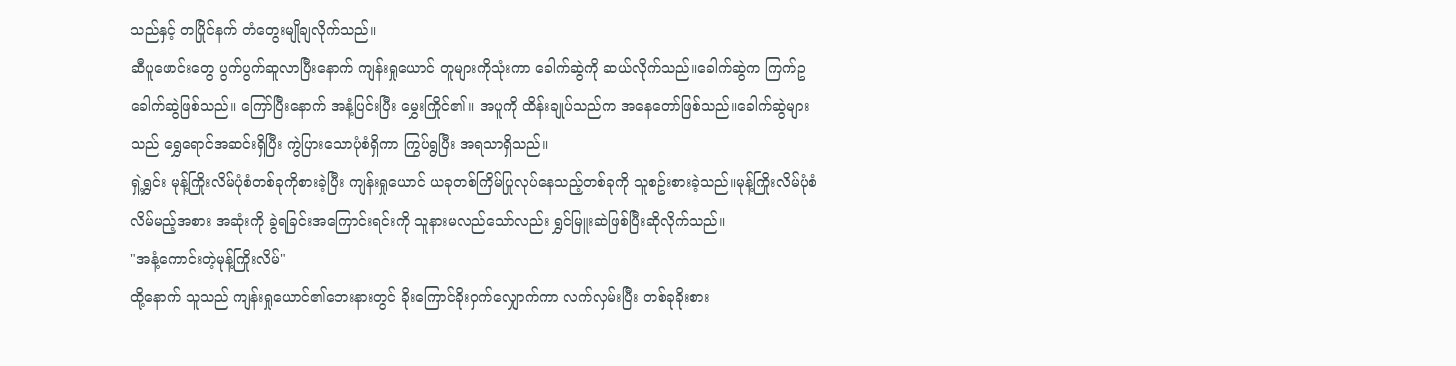သည်နှင့် တပြိုင်နက် တံတွေးမျိုချလိုက်သည်။
ဆီပူဖောင်းတွေ ပွက်ပွက်ဆူလာပြီးနောက် ကျန်းရှုယောင် တူများကိုသုံးကာ ခေါက်ဆွဲကို ဆယ်လိုက်သည်။ခေါက်ဆွဲက ကြက်ဥခေါက်ဆွဲဖြစ်သည်။ ကြော်ပြီးနောက် အနံ့ပြင်းပြီး မွှေးကြိုင်၏။ အပူကို ထိန်းချုပ်သည်က အနေတော်ဖြစ်သည်။ခေါက်ဆွဲများသည် ရွှေရောင်အဆင်းရှိပြီး ကွဲပြားသောပုံစံရှိကာ ကြွပ်ရွပြီး အရသာရှိသည်။
ရှဲ့ရွှင်း မုန့်ကြိုးလိမ်ပုံစံတစ်ခုကိုစားခဲ့ပြီး ကျန်းရှုယောင် ယခုတစ်ကြိမ်ပြုလုပ်နေသည့်တစ်ခုကို သူစဥ်းစားခဲ့သည်။မုန့်ကြိုးလိမ်ပုံစံလိမ်မည့်အစား အဆုံးကို ခွဲရခြင်းအကြောင်းရင်းကို သူနားမလည်သော်လည်း ရွှင်မြူးဆဲဖြစ်ပြီးဆိုလိုက်သည်။
"အနံ့ကောင်းတဲ့မုန့်ကြိုးလိမ်"
ထို့နောက် သူသည် ကျန်းရှုယောင်၏ဘေးနားတွင် ခိုးကြောင်ခိုးဝှက်လျှောက်ကာ လက်လှမ်းပြီး တစ်ခုခိုးစား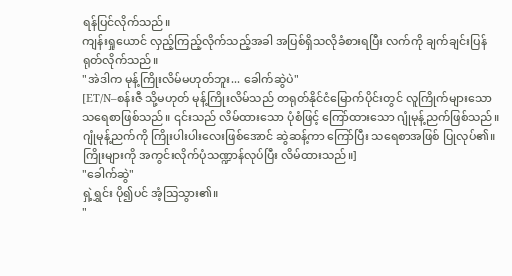ရန်ပြင်လိုက်သည်။
ကျန်းရှုယောင် လှည့်ကြည့်လိုက်သည့်အခါ အပြစ်ရှိသလိုခံစားရပြီး လက်ကို ချက်ချင်းပြန်ရုတ်လိုက်သည်။
"အဲဒါက မုန့်ကြိုးလိမ်မဟုတ်ဘူး... ခေါက်ဆွဲပဲ"
[ET/N–စန်းဇီ သို့မဟုတ် မုန့်ကြိုးလိမ်သည် တရုတ်နိုင်ငံမြောက်ပိုင်းတွင် လူကြိုက်များသော သရေစာဖြစ်သည်။ ၎င်းသည် လိမ်ထားသော ပုံစံဖြင့် ကြော်ထားသော ဂျုံမုန့်ညက်ဖြစ်သည်။ ဂျုံမုန့်ညက်ကို ကြိုးပါးပါးလေးဖြစ်အောင် ဆွဲဆန့်ကာ ကြော်ပြီး သရေစာအဖြစ် ပြုလုပ်၏။ကြိုးများကို အကွင်းလိုက်ပုံသဏ္ဍာန်လုပ်ပြီး လိမ်ထားသည်။]
"ခေါက်ဆွဲ"
ရှဲ့ရွှင်း ပို၍ပင် အံ့သြသွား၏။
"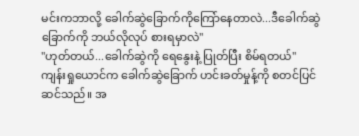မင်းကဘာလို့ ခေါက်ဆွဲခြောက်ကိုကြော်နေတာလဲ...ဒီခေါက်ဆွဲခြောက်ကို ဘယ်လိုလုပ် စားရမှာလဲ"
"ဟုတ်တယ်...ခေါက်ဆွဲကို ရေနွေးနဲ့ ပြုတ်ပြီး စိမ်ရတယ်"
ကျန်းရှုယောင်က ခေါက်ဆွဲခြောက် ဟင်းခတ်မှုန့်ကို စတင်ပြင်ဆင်သည်။ အ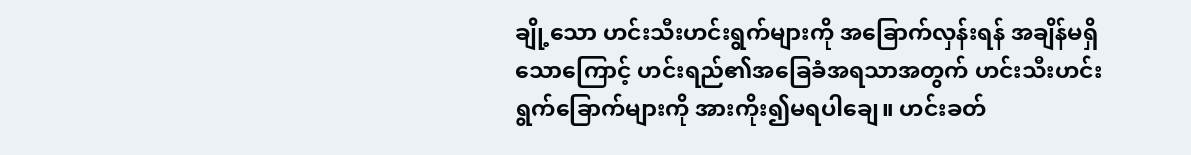ချို့သော ဟင်းသီးဟင်းရွက်များကို အခြောက်လှန်းရန် အချိန်မရှိသောကြောင့် ဟင်းရည်၏အခြေခံအရသာအတွက် ဟင်းသီးဟင်းရွက်ခြောက်များကို အားကိုး၍မရပါချေ။ ဟင်းခတ်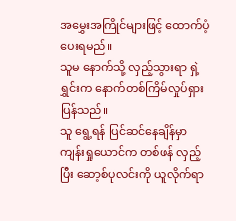အမွှေးအကြိုင်များဖြင့် ထောက်ပံ့ ပေးရမည်။
သူမ နောက်သို့ လှည့်သွားရာ ရှဲ့ရွှင်းက နောက်တစ်ကြိမ်လှုပ်ရှားပြန်သည်။
သူ ရွေ့ရန် ပြင်ဆင်နေချိန်မှာ ကျန်းရှုယောင်က တစ်ဖန် လှည့်ပြီး ဆော့စ်ပုလင်းကို ယူလိုက်ရာ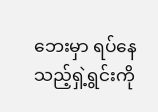ဘေးမှာ ရပ်နေသည့်ရှဲ့ရွင်းကို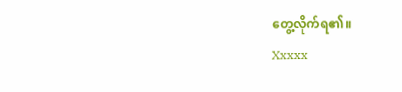တွေ့လိုက်ရ၏။
Xxxxx